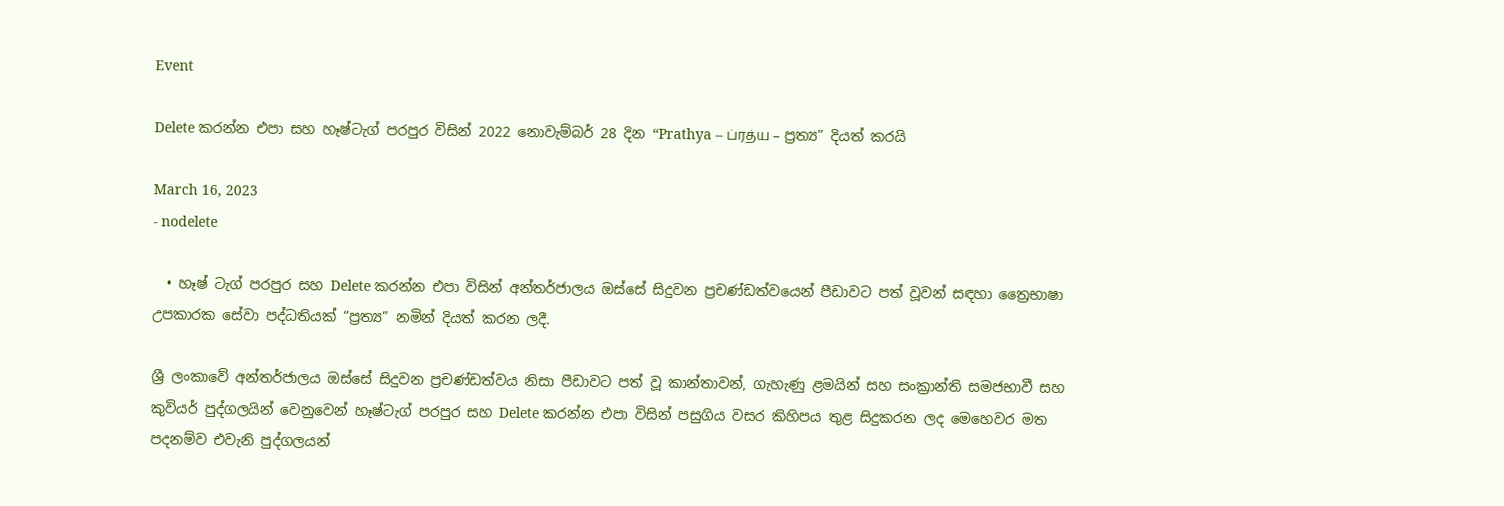Event

Delete කරන්න එපා සහ හෑෂ්ටැග් පරපුර විසින් 2022 නොවැම්බර් 28 දින “Prathya – ப்ரத்ய – ප්‍රත්‍ය” දියත් කරයි

March 16, 2023
- nodelete

  • හෑෂ් ටැග් පරපුර සහ Delete කරන්න එපා විසින් අන්තර්ජාලය ඔස්සේ සිදුවන ප්‍රචණ්ඩත්වයෙන් පීඩාවට පත් වූවන් සඳහා ත්‍රෛභාෂා උපකාරක සේවා පද්ධතියක් “ප්‍රත්‍ය” නමින් දියත් කරන ලදී.

ශ්‍රී ලංකාවේ අන්තර්ජාලය ඔස්සේ සිදුවන ප්‍රචණ්ඩත්වය නිසා පීඩාවට පත් වූ කාන්තාවන්, ගැහැණු ළමයින් සහ සංක්‍රාන්ති සමජභාවී සහ කුවියර් පුද්ගලයින් වෙනුවෙන් හෑෂ්ටැග් පරපුර සහ Delete කරන්න එපා විසින් පසුගිය වසර කිහිපය තුළ සිදුකරන ලද මෙහෙවර මත පදනම්ව එවැනි පුද්ගලයන්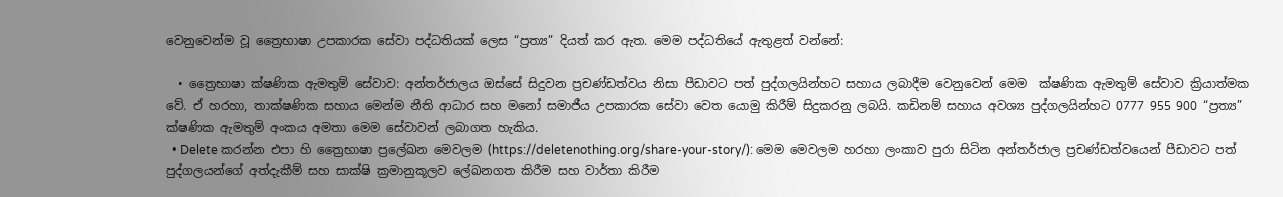වෙනුවෙන්ම වූ ත්‍රෛභාෂා උපකාරක සේවා පද්ධතියක් ලෙස “ප්‍රත්‍ය” දියත් කර ඇත. මෙම පද්ධතියේ ඇතුළත් වන්නේ:

  • ත්‍රෛභාෂා ක්ෂණික ඇමතුම් සේවාව: අන්තර්ජාලය ඔස්සේ සිදුවන ප්‍රචණ්ඩත්වය නිසා පීඩාවට පත් පුද්ගලයින්හට සහාය ලබාදීම වෙනුවෙන් මෙම  ක්ෂණික ඇමතුම් සේවාව ක්‍රියාත්මක වේ. ඒ හරහා, තාක්ෂණික සහාය මෙන්ම නීති ආධාර සහ මනෝ සමාජීය උපකාරක සේවා වෙත යොමු කිරීම් සිදුකරනු ලබයි. කඩිනම් සහාය අවශ්‍ය පුද්ගලයින්හට 0777 955 900 “ප්‍රත්‍ය” ක්ෂණික ඇමතුම් අංකය අමතා මෙම සේවාවන් ලබාගත හැකිය.
  • Delete කරන්න එපා හි ත්‍රෛභාෂා ප්‍රලේඛන මෙවලම (https://deletenothing.org/share-your-story/): මෙම මෙවලම හරහා ලංකාව පුරා සිටින අන්තර්ජාල ප්‍රචණ්ඩත්වයෙන් පීඩාවට පත් පුද්ගලයන්ගේ අත්දැකීම් සහ සාක්ෂි ක්‍රමානුකූලව ලේඛනගත කිරීම සහ වාර්තා කිරීම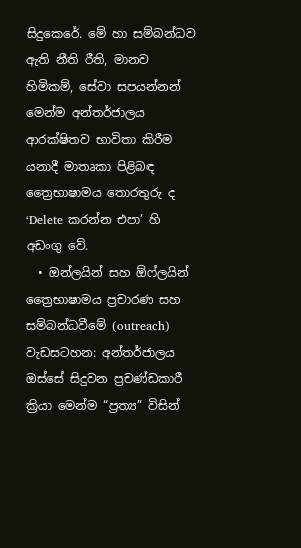සිදුකෙරේ. මේ හා සම්බන්ධව ඇති නීති රීති, මානව හිමිකම්, සේවා සපයන්නන් මෙන්ම අන්තර්ජාලය ආරක්ෂිතව භාවිතා කිරීම යනාදී මාතෘකා පිළිබඳ ත්‍රෛභාෂාමය තොරතුරු ද ‘Delete කරන්න එපා’ හි අඩංගු වේ.
  • ඔන්ලයින් සහ ඕෆ්ලයින් ත්‍රෛභාෂාමය ප්‍රචාරණ සහ සම්බන්ධවීමේ (outreach) වැඩසටහන: අන්තර්ජාලය ඔස්සේ සිදුවන ප්‍රචණ්ඩකාරී ක්‍රියා මෙන්ම “ප්‍රත්‍ය” විසින්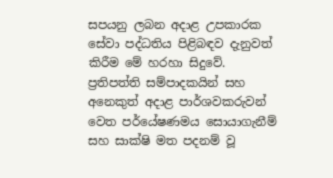සපයනු ලබන අදාළ උපකාරක සේවා පද්ධතිය පිළිබඳව දැනුවත් කිරීම මේ හරහා සිදුවේ. ප්‍රතිපත්ති සම්පාදකයින් සහ අනෙකුත් අදාළ පාර්ශවකරුවන් වෙත පර්යේෂණමය සොයාගැනීම් සහ සාක්ෂි මත පදනම් වූ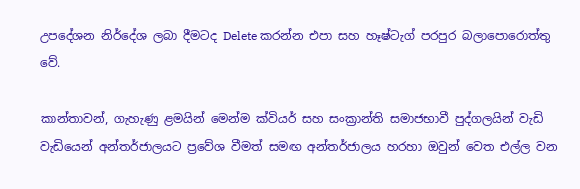උපදේශන නිර්දේශ ලබා දීමටද Delete කරන්න එපා සහ හෑෂ්ටැග් පරපුර බලාපොරොත්තු වේ.

කාන්තාවන්, ගැහැණු ළමයින් මෙන්ම ක්වියර් සහ සංක්‍රාන්ති සමාජභාවී පුද්ගලයින් වැඩි වැඩියෙන් අන්තර්ජාලයට ප්‍රවේශ වීමත් සමඟ අන්තර්ජාලය හරහා ඔවුන් වෙත එල්ල වන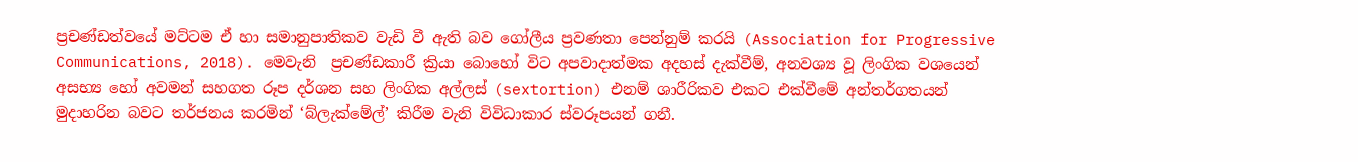ප්‍රචණ්ඩත්වයේ මට්ටම ඒ හා සමානුපාතිකව වැඩි වී ඇති බව ගෝලීය ප්‍රවණතා පෙන්නුම් කරයි (Association for Progressive Communications, 2018). මෙවැනි  ප්‍රචණ්ඩකාරී ක්‍රියා බොහෝ විට අපවාදාත්මක අදහස් දැක්වීම්, අනවශ්‍ය වූ ලිංගික වශයෙන් අසභ්‍ය හෝ අවමන් සහගත රූප දර්ශන සහ ලිංගික අල්ලස් (sextortion) එනම් ශාරීරිකව එකට එක්වීමේ අන්තර්ගතයන් මුදාහරින බවට තර්ජනය කරමින් ‘බ්ලැක්මේල්’ කිරීම වැනි විවිධාකාර ස්වරූපයන් ගනී.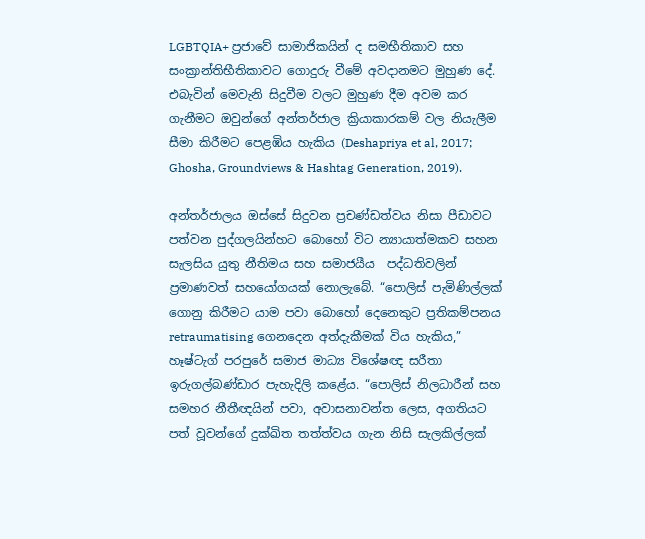LGBTQIA+ ප්‍රජාවේ සාමාජිකයින් ද සමභීතිකාව සහ සංක්‍රාන්තිභීතිකාවට ගොදුරු වීමේ අවදානමට මුහුණ දේ. එබැවින් මෙවැනි සිදුවීම වලට මුහුණ දීම අවම කර ගැනීමට ඔවුන්ගේ අන්තර්ජාල ක්‍රියාකාරකම් වල නියැලීම සීමා කිරීමට පෙළඹිය හැකිය (Deshapriya et al, 2017; Ghosha, Groundviews & Hashtag Generation, 2019).

අන්තර්ජාලය ඔස්සේ සිදුවන ප්‍රචණ්ඩත්වය නිසා පීඩාවට පත්වන පුද්ගලයින්හට බොහෝ විට න්‍යායාත්මකව සහන සැලසිය යුතු නීතිමය සහ සමාජයීය  පද්ධතිවලින් ප්‍රමාණවත් සහයෝගයක් නොලැබේ. “පොලිස් පැමිණිල්ලක් ගොනු කිරීමට යාම පවා බොහෝ දෙනෙකුට ප්‍රතිකම්පනය retraumatising ගෙනදෙන අත්දැකීමක් විය හැකිය,” හෑෂ්ටැග් පරපුරේ සමාජ මාධ්‍ය විශේෂඥ සරීතා ඉරුගල්බණ්ඩාර පැහැදිලි කළේය. “පොලිස් නිලධාරීන් සහ සමහර නීතීඥයින් පවා, අවාසනාවන්ත ලෙස, අගතියට පත් වූවන්ගේ දුක්ඛිත තත්ත්වය ගැන නිසි සැලකිල්ලක්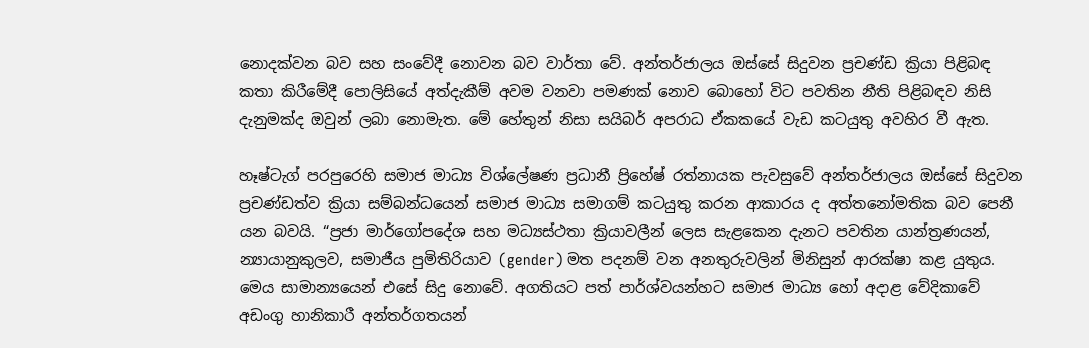නොදක්වන බව සහ සංවේදී නොවන බව වාර්තා වේ. අන්තර්ජාලය ඔස්සේ සිදුවන ප්‍රචණ්ඩ ක්‍රියා පිළිබඳ කතා කිරීමේදී පොලිසියේ අත්දැකීම් අවම වනවා පමණක් නොව බොහෝ විට පවතින නීති පිළිබඳව නිසි දැනුමක්ද ඔවුන් ලබා නොමැත. මේ හේතුන් නිසා සයිබර් අපරාධ ඒකකයේ වැඩ කටයුතු අවහිර වී ඇත.

හෑෂ්ටැග් පරපුරෙහි සමාජ මාධ්‍ය විශ්ලේෂණ ප්‍රධානී ප්‍රිහේෂ් රත්නායක පැවසුවේ අන්තර්ජාලය ඔස්සේ සිදුවන ප්‍රචණ්ඩත්ව ක්‍රියා සම්බන්ධයෙන් සමාජ මාධ්‍ය සමාගම් කටයුතු කරන ආකාරය ද අත්තනෝමතික බව පෙනී යන බවයි. “ප්‍රජා මාර්ගෝපදේශ සහ මධ්‍යස්ථතා ක්‍රියාවලීන් ලෙස සැළකෙන දැනට පවතින යාන්ත්‍රණයන්, න්‍යායානුකුලව, සමාජීය පුමිතිරියාව (gender) මත පදනම් වන අනතුරුවලින් මිනිසුන් ආරක්ෂා කළ යුතුය. මෙය සාමාන්‍යයෙන් එසේ සිදු නොවේ. අගතියට පත් පාර්ශ්වයන්හට සමාජ මාධ්‍ය හෝ අදාළ වේදිකාවේ අඩංගු හානිකාරී අන්තර්ගතයන්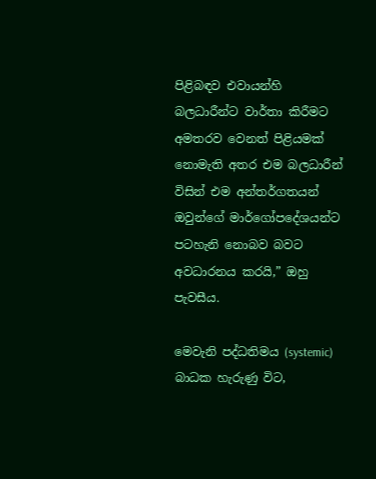පිළිබඳව එවායන්හි බලධාරීන්ට වාර්තා කිරීමට අමතරව වෙනත් පිළියමක් නොමැති අතර එම බලධාරීන් විසින් එම අන්තර්ගතයන් ඔවුන්ගේ මාර්ගෝපදේශයන්ට පටහැනි නොබව බවට අවධාරනය කරයි,” ඔහු පැවසීය.

මෙවැනි පද්ධතිමය (systemic) බාධක හැරුණු විට,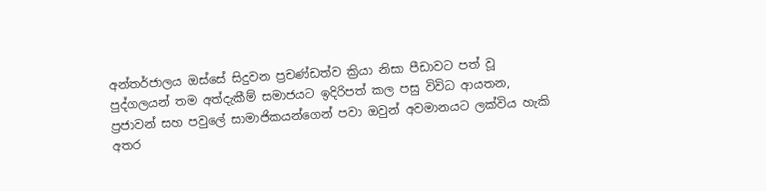අන්තර්ජාලය ඔස්සේ සිදුවන ප්‍රචණ්ඩත්ව ක්‍රියා නිසා පීඩාවට පත් වූ පුද්ගලයන් තම අත්දැකීම් සමාජයට ඉදිරිපත් කල පසු විවිධ ආයතන, ප්‍රජාවන් සහ පවුලේ සාමාජිකයන්ගෙන් පවා ඔවුන් අවමානයට ලක්විය හැකි අතර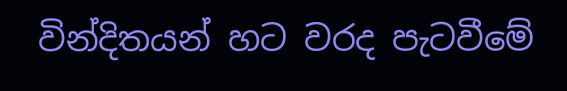වින්දිතයන් හට වරද පැටවීමේ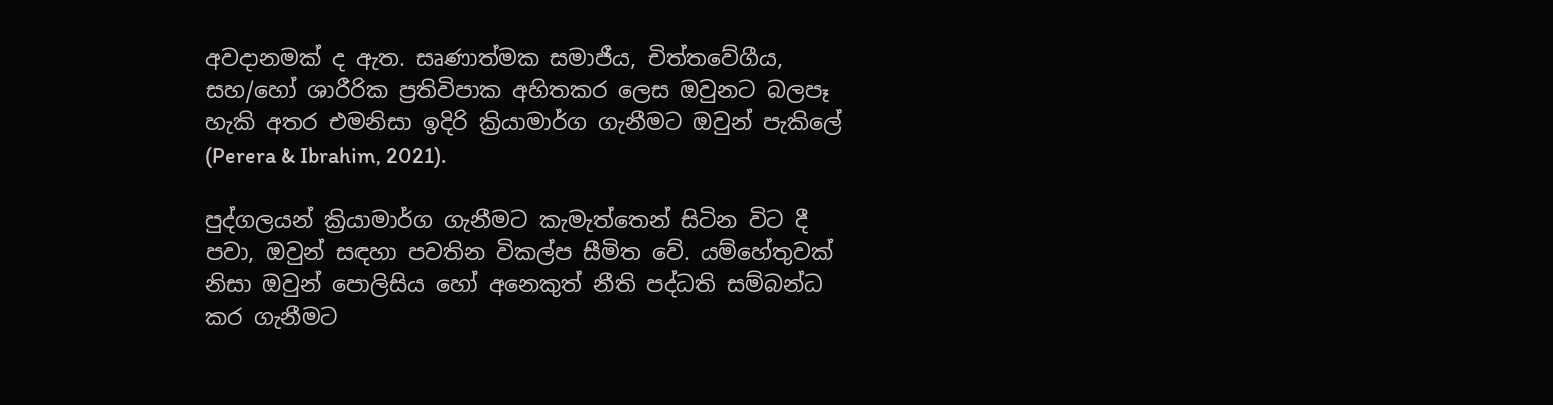අවදානමක් ද ඇත. සෘණාත්මක සමාජීය, චිත්තවේගීය, සහ/හෝ ශාරීරික ප්‍රතිවිපාක අහිතකර ලෙස ඔවුනට බලපෑ හැකි අතර එමනිසා ඉදිරි ක්‍රියාමාර්ග ගැනීමට ඔවුන් පැකිලේ (Perera & Ibrahim, 2021).

පුද්ගලයන් ක්‍රියාමාර්ග ගැනීමට කැමැත්තෙන් සිටින විට දී පවා, ඔවුන් සඳහා පවතින විකල්ප සීමිත වේ. යම්හේතුවක් නිසා ඔවුන් පොලිසිය හෝ අනෙකුත් නීති පද්ධති සම්බන්ධ කර ගැනීමට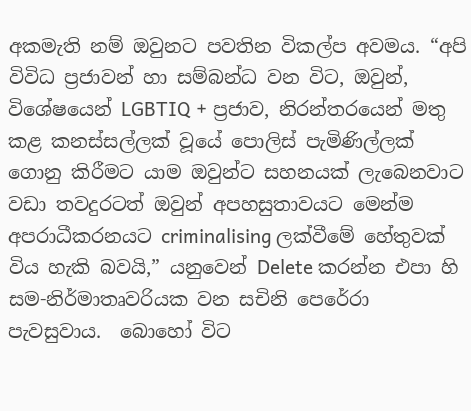අකමැති නම් ඔවුනට පවතින විකල්ප අවමය. “අපි විවිධ ප්‍රජාවන් හා සම්බන්ධ වන විට, ඔවුන්, විශේෂයෙන් LGBTIQ + ප්‍රජාව, නිරන්තරයෙන් මතු කළ කනස්සල්ලක් වූයේ පොලිස් පැමිණිල්ලක් ගොනු කිරීමට යාම ඔවුන්ට සහනයක් ලැබෙනවාට වඩා තවදුරටත් ඔවුන් අපහසුතාවයට මෙන්ම අපරාධීකරනයට criminalising ලක්වීමේ හේතුවක් විය හැකි බවයි,” යනුවෙන් Delete කරන්න එපා හි සම-නිර්මාතෘවරියක වන සචිනි පෙරේරා පැවසුවාය.  බොහෝ විට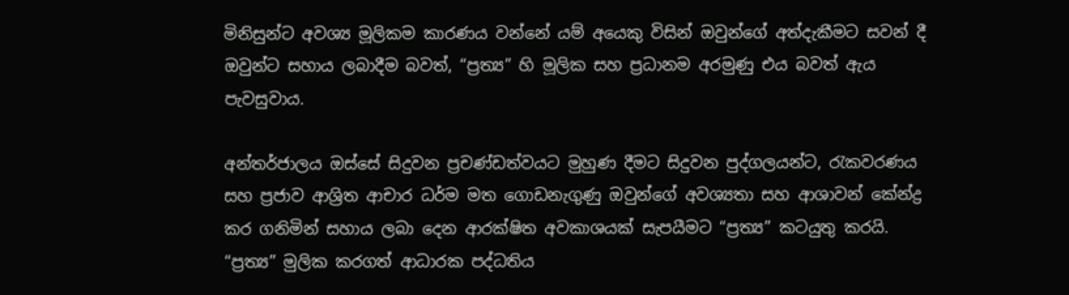මිනිසුන්ට අවශ්‍ය මූලිකම කාරණය වන්නේ යම් අයෙකු විසින් ඔවුන්ගේ අත්දැකීමට සවන් දී ඔවුන්ට සහාය ලබාදීම බවත්, “ප්‍රත්‍ය” හි මූලික සහ ප්‍රධානම අරමුණු එය බවත් ඇය පැවසුවාය.

අන්තර්ජාලය ඔස්සේ සිදුවන ප්‍රචණ්ඩත්වයට මුහුණ දීමට සිදුවන පුද්ගලයන්ට, රැකවරණය සහ ප්‍රජාව ආශ්‍රිත ආචාර ධර්ම මත ගොඩනැගුණු ඔවුන්ගේ අවශ්‍යතා සහ ආශාවන් කේන්ද්‍ර කර ගනිමින් සහාය ලබා දෙන ආරක්ෂිත අවකාශයක් සැපයීමට “ප්‍රත්‍ය” කටයුතු කරයි. “ප්‍රත්‍ය” මුලික කරගත් ආධාරක පද්ධතිය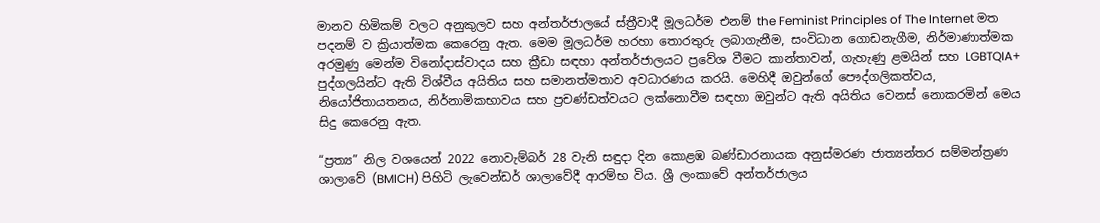මානව හිමිකම් වලට අනුකුලව සහ අන්තර්ජාලයේ ස්ත්‍රීවාදී මූලධර්ම එනම් the Feminist Principles of The Internet මත පදනම් ව ක්‍රියාත්මක කෙරෙනු ඇත. මෙම මූලධර්ම හරහා තොරතුරු ලබාගැනීම, සංවිධාන ගොඩනැගීම, නිර්මාණාත්මක අරමුණු මෙන්ම විනෝදාස්වාදය සහ ක්‍රීඩා සඳහා අන්තර්ජාලයට ප්‍රවේශ වීමට කාන්තාවන්, ගැහැණු ළමයින් සහ LGBTQIA+ පුද්ගලයින්ට ඇති විශ්වීය අයිතිය සහ සමානත්මතාව අවධාරණය කරයි. මෙහිදී ඔවුන්ගේ පෞද්ගලිකත්වය, නියෝජිතායතනය, නිර්නාමිකභාවය සහ ප්‍රචණ්ඩත්වයට ලක්නොවීම සඳහා ඔවුන්ට ඇති අයිතිය වෙනස් නොකරමින් මෙය සිදු කෙරෙනු ඇත.

“ප්‍රත්‍ය” නිල වශයෙන් 2022 නොවැම්බර් 28 වැනි සඳුදා දින කොළඹ බණ්‌ඩාරනායක අනුස්‌මරණ ජාත්‍යන්තර සම්මන්ත්‍රණ ශාලාවේ (BMICH) පිහිටි ලැවෙන්ඩර් ශාලාවේදී ආරම්භ විය. ශ්‍රී ලංකාවේ අන්තර්ජාලය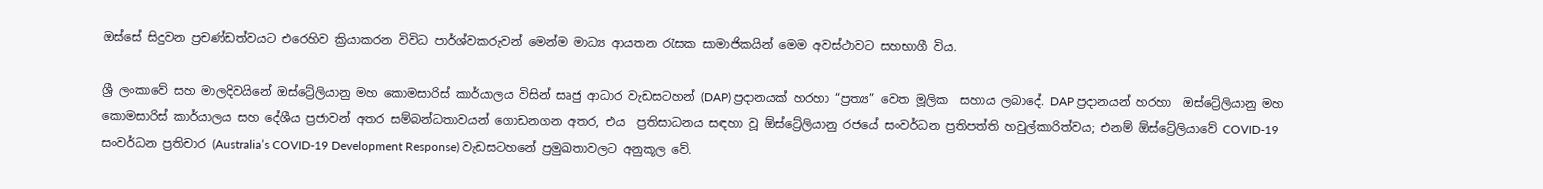ඔස්සේ සිදුවන ප්‍රචණ්ඩත්වයට එරෙහිව ක්‍රියාකරන විවිධ පාර්ශ්වකරුවන් මෙන්ම මාධ්‍ය ආයතන රැසක සාමාජිකයින් මෙම අවස්ථාවට සහභාගී විය.

ශ්‍රී ලංකාවේ සහ මාලදිවයිනේ ඔස්ට්‍රේලියානු මහ කොමසාරිස් කාර්යාලය විසින් සෘජු ආධාර වැඩසටහන් (DAP) ප්‍රදානයක් හරහා “ප්‍රත්‍ය” වෙත මූලික  සහාය ලබාදේ. DAP ප්‍රදානයන් හරහා  ඔස්ට්‍රේලියානු මහ කොමසාරිස් කාර්යාලය සහ දේශීය ප්‍රජාවන් අතර සම්බන්ධතාවයන් ගොඩනගන අතර, එය  ප්‍රතිසාධනය සඳහා වූ ඕස්ට්‍රේලියානු රජයේ සංවර්ධන ප්‍රතිපත්ති හවුල්කාරිත්වය; එනම් ඕස්ට්‍රේලියාවේ COVID-19 සංවර්ධන ප්‍රතිචාර (Australia’s COVID-19 Development Response) වැඩසටහනේ ප්‍රමුඛතාවලට අනුකූල වේ.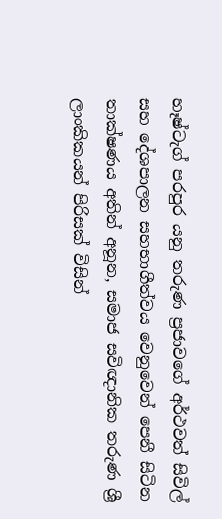හෑෂ්ටැග් පරපුර යනු තරුණ ප්‍රජාවගේ අර්ථවත් සිවිල් සහ දේශපාලන සහභාගීත්වය වෙනුවෙන් පෙනී සිටින තාක්ෂණය අතින් අනූන, සමාජ සවිඥානික තරුණ ශ්‍රී ලාංකිකයන් පිරිසක් විසින්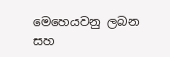මෙහෙයවනු ලබන සහ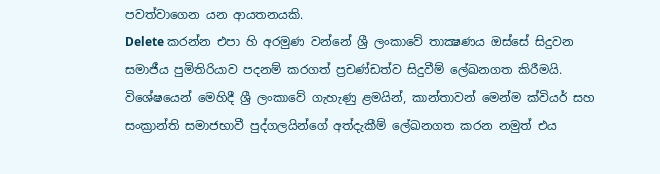පවත්වාගෙන යන ආයතනයකි.
Delete කරන්න එපා හි අරමුණ වන්නේ ශ්‍රී ලංකාවේ තාක්‍ෂණය ඔස්සේ සිදුවන සමාජීය පුමිතිරියාව පදනම් කරගත් ප්‍රචණ්ඩත්ව සිදුවීම් ලේඛනගත කිරීමයි.  විශේෂයෙන් මෙහිදී ශ්‍රී ලංකාවේ ගැහැණු ළමයින්, කාන්තාවන් මෙන්ම ක්වියර් සහ සංක්‍රාන්ති සමාජභාවී පුද්ගලයින්ගේ අත්දැකීම් ලේඛනගත කරන නමුත් එය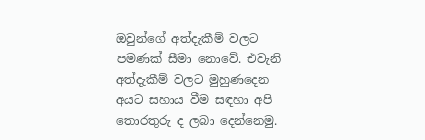ඔවුන්ගේ අත්දැකීම් වලට පමණක් සීමා නොවේ. එවැනි අත්දැකීම් වලට මුහුණදෙන අයට සහාය වීම සඳහා අපි තොරතුරු ද ලබා දෙන්නෙමු.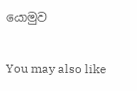යොමුව

You may also like